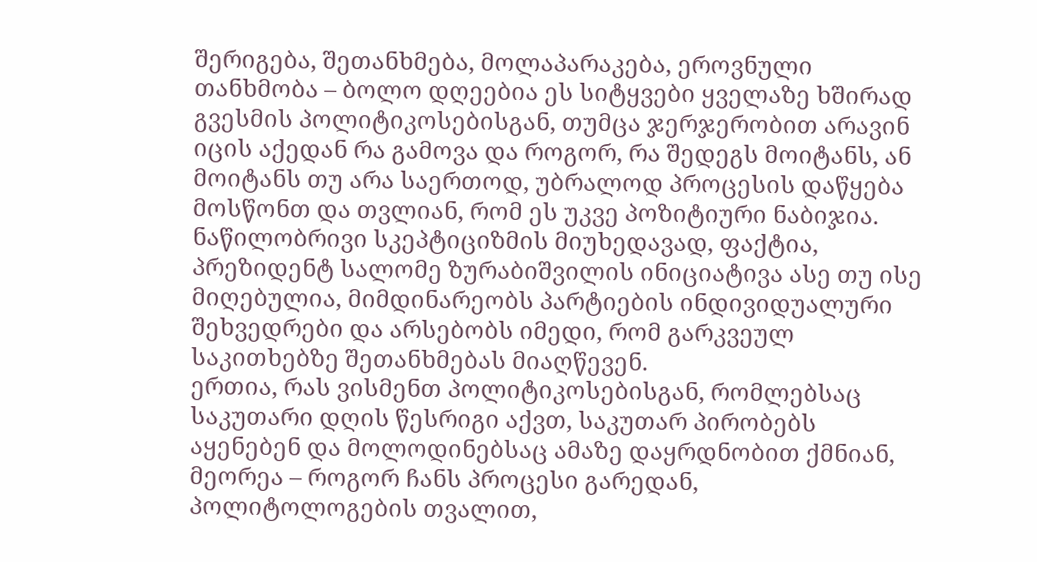შერიგება, შეთანხმება, მოლაპარაკება, ეროვნული თანხმობა – ბოლო დღეებია ეს სიტყვები ყველაზე ხშირად გვესმის პოლიტიკოსებისგან, თუმცა ჯერჯერობით არავინ იცის აქედან რა გამოვა და როგორ, რა შედეგს მოიტანს, ან მოიტანს თუ არა საერთოდ, უბრალოდ პროცესის დაწყება მოსწონთ და თვლიან, რომ ეს უკვე პოზიტიური ნაბიჯია.
ნაწილობრივი სკეპტიციზმის მიუხედავად, ფაქტია, პრეზიდენტ სალომე ზურაბიშვილის ინიციატივა ასე თუ ისე მიღებულია, მიმდინარეობს პარტიების ინდივიდუალური შეხვედრები და არსებობს იმედი, რომ გარკვეულ საკითხებზე შეთანხმებას მიაღწევენ.
ერთია, რას ვისმენთ პოლიტიკოსებისგან, რომლებსაც საკუთარი დღის წესრიგი აქვთ, საკუთარ პირობებს აყენებენ და მოლოდინებსაც ამაზე დაყრდნობით ქმნიან, მეორეა – როგორ ჩანს პროცესი გარედან, პოლიტოლოგების თვალით,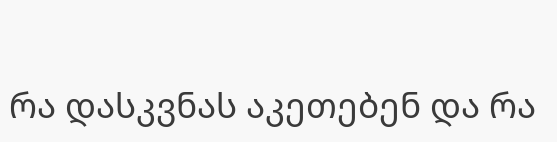რა დასკვნას აკეთებენ და რა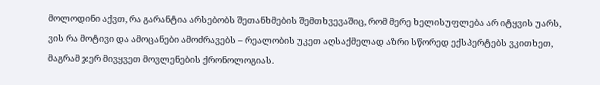მოლოდინი აქვთ, რა გარანტია არსებობს შეთანხმების შემთხვევაშიც, რომ მერე ხელისუფლება არ იტყვის უარს, ვის რა მოტივი და ამოცანები ამოძრავებს – რეალობის უკეთ აღსაქმელად აზრი სწორედ ექსპერტებს ვკითხეთ, მაგრამ ჯერ მივყვეთ მოვლენების ქრონოლოგიას.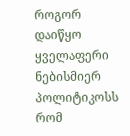როგორ დაიწყო ყველაფერი
ნებისმიერ პოლიტიკოსს რომ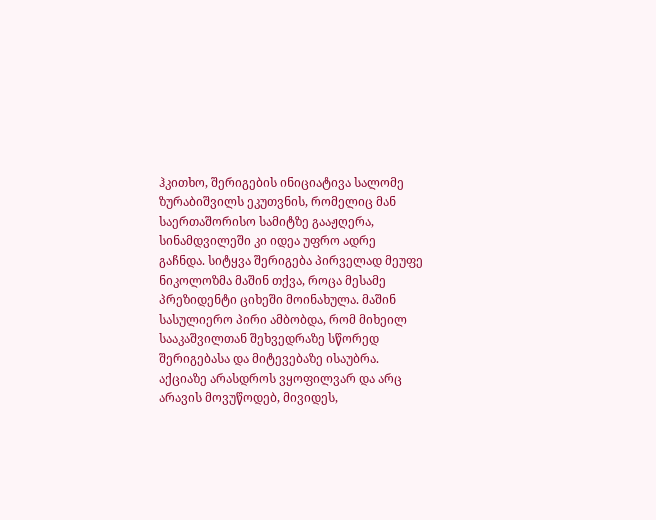ჰკითხო, შერიგების ინიციატივა სალომე ზურაბიშვილს ეკუთვნის, რომელიც მან საერთაშორისო სამიტზე გააჟღერა, სინამდვილეში კი იდეა უფრო ადრე გაჩნდა. სიტყვა შერიგება პირველად მეუფე ნიკოლოზმა მაშინ თქვა, როცა მესამე პრეზიდენტი ციხეში მოინახულა. მაშინ სასულიერო პირი ამბობდა, რომ მიხეილ სააკაშვილთან შეხვედრაზე სწორედ შერიგებასა და მიტევებაზე ისაუბრა.
აქციაზე არასდროს ვყოფილვარ და არც არავის მოვუწოდებ, მივიდეს,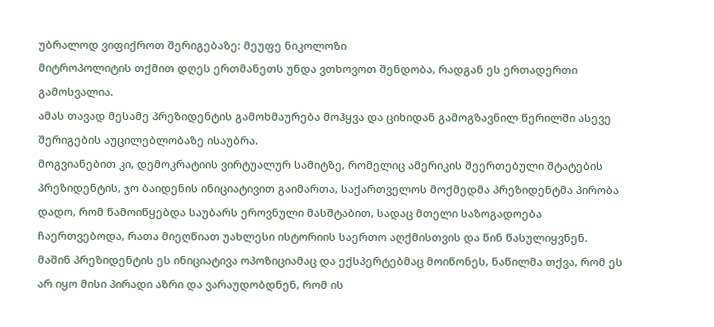უბრალოდ ვიფიქროთ შერიგებაზე: მეუფე ნიკოლოზი
მიტროპოლიტის თქმით დღეს ერთმანეთს უნდა ვთხოვოთ შენდობა, რადგან ეს ერთადერთი გამოსვალია.
ამას თავად მესამე პრეზიდენტის გამოხმაურება მოჰყვა და ციხიდან გამოგზავნილ წერილში ასევე შერიგების აუცილებლობაზე ისაუბრა.
მოგვიანებით კი, დემოკრატიის ვირტუალურ სამიტზე, რომელიც ამერიკის შეერთებული შტატების პრეზიდენტის, ჯო ბაიდენის ინიციატივით გაიმართა, საქართველოს მოქმედმა პრეზიდენტმა პირობა დადო, რომ წამოიწყებდა საუბარს ეროვნული მასშტაბით, სადაც მთელი საზოგადოება ჩაერთვებოდა, რათა მიეღწიათ უახლესი ისტორიის საერთო აღქმისთვის და წინ წასულიყვნენ.
მაშინ პრეზიდენტის ეს ინიციატივა ოპოზიციამაც და ექსპერტებმაც მოიწონეს, ნაწილმა თქვა, რომ ეს არ იყო მისი პირადი აზრი და ვარაუდობდნენ, რომ ის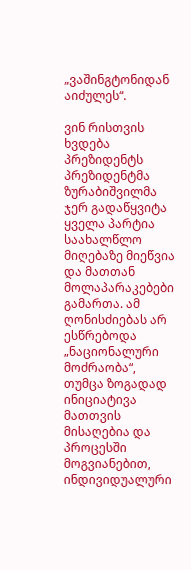„ვაშინგტონიდან აიძულეს“.

ვინ რისთვის ხვდება პრეზიდენტს
პრეზიდენტმა ზურაბიშვილმა ჯერ გადაწყვიტა ყველა პარტია საახალწლო მიღებაზე მიეწვია და მათთან მოლაპარაკებები გამართა. ამ ღონისძიებას არ ესწრებოდა „ნაციონალური მოძრაობა“, თუმცა ზოგადად ინიციატივა მათთვის მისაღებია და პროცესში მოგვიანებით, ინდივიდუალური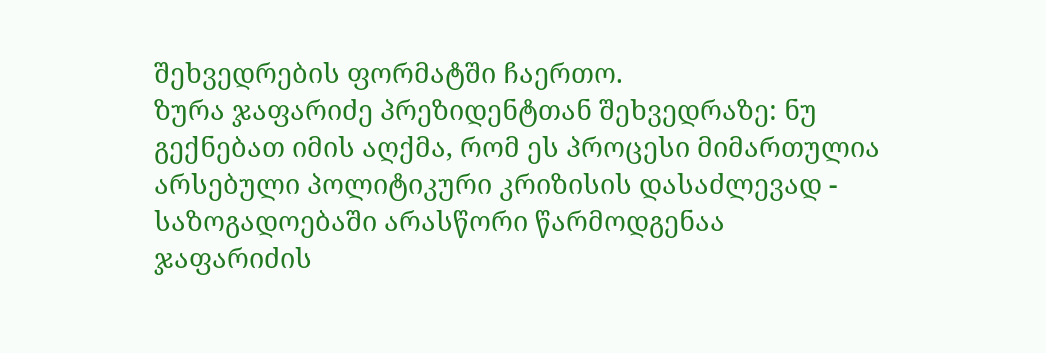შეხვედრების ფორმატში ჩაერთო.
ზურა ჯაფარიძე პრეზიდენტთან შეხვედრაზე: ნუ გექნებათ იმის აღქმა, რომ ეს პროცესი მიმართულია არსებული პოლიტიკური კრიზისის დასაძლევად - საზოგადოებაში არასწორი წარმოდგენაა
ჯაფარიძის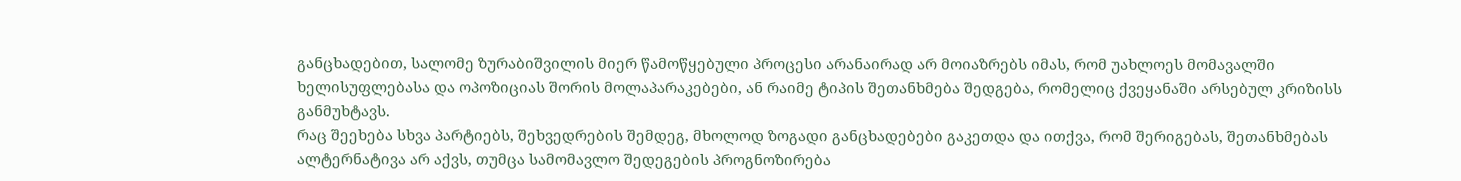განცხადებით, სალომე ზურაბიშვილის მიერ წამოწყებული პროცესი არანაირად არ მოიაზრებს იმას, რომ უახლოეს მომავალში ხელისუფლებასა და ოპოზიციას შორის მოლაპარაკებები, ან რაიმე ტიპის შეთანხმება შედგება, რომელიც ქვეყანაში არსებულ კრიზისს განმუხტავს.
რაც შეეხება სხვა პარტიებს, შეხვედრების შემდეგ, მხოლოდ ზოგადი განცხადებები გაკეთდა და ითქვა, რომ შერიგებას, შეთანხმებას ალტერნატივა არ აქვს, თუმცა სამომავლო შედეგების პროგნოზირება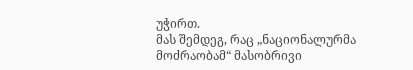უჭირთ.
მას შემდეგ, რაც „ნაციონალურმა მოძრაობამ“ მასობრივი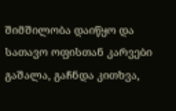შიმშილობა დაიწყო და სათავო ოფისთან კარვები გაშალა, გაჩნდა კითხვა,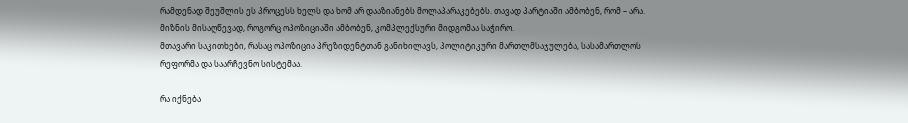რამდენად შეუშლის ეს პროცესს ხელს და ხომ არ დააზიანებს მოლაპარაკებებს. თავად პარტიაში ამბობენ, რომ – არა. მიზნის მისაღწევად, როგორც ოპოზიციაში ამბობენ, კომპლექსური მიდგომაა საჭირო.
მთავარი საკითხები, რასაც ოპოზიცია პრეზიდენტთან განიხილავს, პოლიტიკური მართლმსაჯულება, სასამართლოს რეფორმა და საარჩევნო სისტემაა.

რა იქნება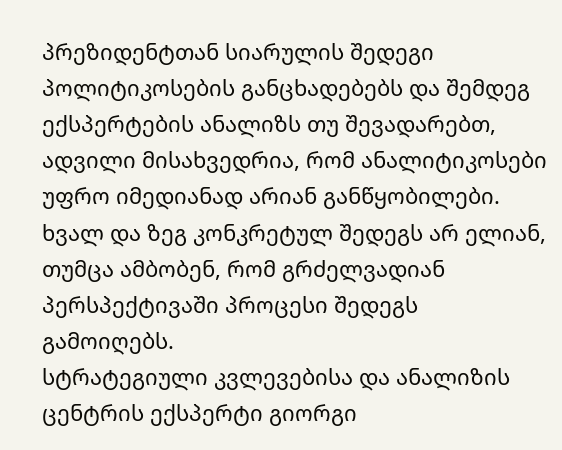პრეზიდენტთან სიარულის შედეგი
პოლიტიკოსების განცხადებებს და შემდეგ ექსპერტების ანალიზს თუ შევადარებთ, ადვილი მისახვედრია, რომ ანალიტიკოსები უფრო იმედიანად არიან განწყობილები. ხვალ და ზეგ კონკრეტულ შედეგს არ ელიან, თუმცა ამბობენ, რომ გრძელვადიან პერსპექტივაში პროცესი შედეგს გამოიღებს.
სტრატეგიული კვლევებისა და ანალიზის ცენტრის ექსპერტი გიორგი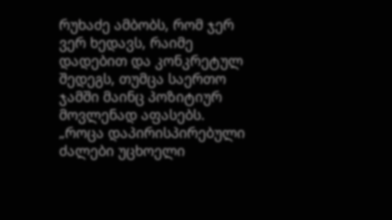რუხაძე ამბობს, რომ ჯერ ვერ ხედავს, რაიმე დადებით და კონკრეტულ შედეგს, თუმცა საერთო ჯამში მაინც პოზიტიურ მოვლენად აფასებს.
„როცა დაპირისპირებული ძალები უცხოელი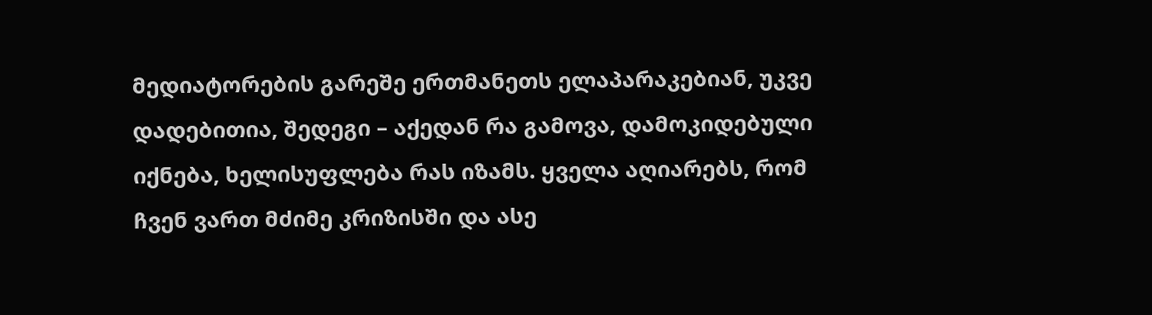მედიატორების გარეშე ერთმანეთს ელაპარაკებიან, უკვე დადებითია, შედეგი – აქედან რა გამოვა, დამოკიდებული იქნება, ხელისუფლება რას იზამს. ყველა აღიარებს, რომ ჩვენ ვართ მძიმე კრიზისში და ასე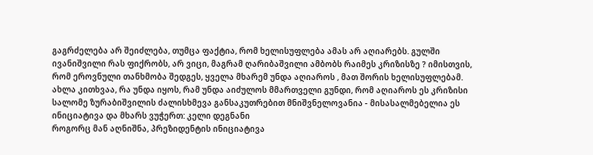გაგრძელება არ შეიძლება, თუმცა ფაქტია, რომ ხელისუფლება ამას არ აღიარებს. გულში ივანიშვილი რას ფიქრობს, არ ვიცი, მაგრამ ღარიბაშვილი ამბობს რაიმეს კრიზისზე ? იმისთვის, რომ ეროვნული თანხმობა შედგეს, ყველა მხარემ უნდა აღიაროს , მათ შორის ხელისუფლებამ.
ახლა კითხვაა, რა უნდა იყოს, რამ უნდა აიძულოს მმართველი გუნდი, რომ აღიაროს ეს კრიზისი
სალომე ზურაბიშვილის ძალისხმევა განსაკუთრებით მნიშვნელოვანია - მისასალმებელია ეს ინიციატივა და მხარს ვუჭერთ: კელი დეგნანი
როგორც მან აღნიშნა, პრეზიდენტის ინიციატივა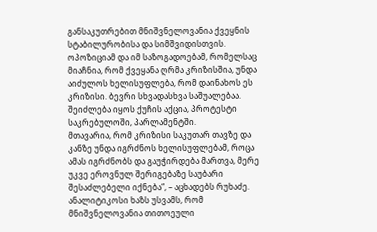განსაკუთრებით მნიშვნელოვანია ქვეყნის სტაბილურობისა და სიმშვიდისთვის.
ოპოზიციამ და იმ საზოგადოებამ, რომელსაც მიაჩნია, რომ ქვეყანა ღრმა კრიზისშია, უნდა აიძულოს ხელისუფლება, რომ დაინახოს ეს კრიზისი. ბევრი სხვადასხვა საშუალებაა. შეიძლება იყოს ქუჩის აქცია, პროტესტი საკრებულოში, პარლამენტში.
მთავარია, რომ კრიზისი საკუთარ თავზე და კანზე უნდა იგრძნოს ხელისუფლებამ, როცა ამას იგრძნობს და გაუჭირდება მართვა, მერე უკვე ეროვნულ შერიგებაზე საუბარი შესაძლებელი იქნება“, – აცხადებს რუხაძე.
ანალიტიკოსი ხაზს უსვამს, რომ მნიშვნელოვანია თითოეული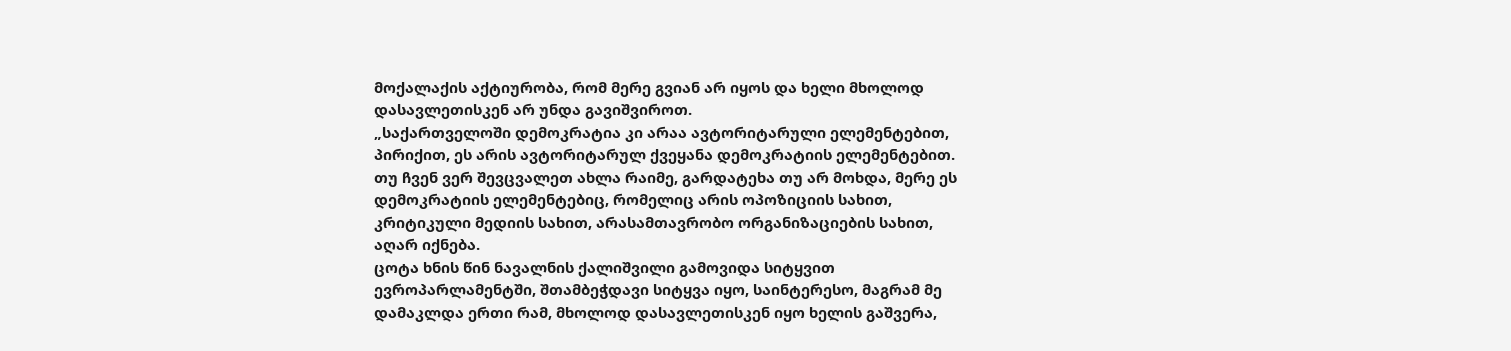მოქალაქის აქტიურობა, რომ მერე გვიან არ იყოს და ხელი მხოლოდ დასავლეთისკენ არ უნდა გავიშვიროთ.
„საქართველოში დემოკრატია კი არაა ავტორიტარული ელემენტებით, პირიქით, ეს არის ავტორიტარულ ქვეყანა დემოკრატიის ელემენტებით. თუ ჩვენ ვერ შევცვალეთ ახლა რაიმე, გარდატეხა თუ არ მოხდა, მერე ეს დემოკრატიის ელემენტებიც, რომელიც არის ოპოზიციის სახით, კრიტიკული მედიის სახით, არასამთავრობო ორგანიზაციების სახით, აღარ იქნება.
ცოტა ხნის წინ ნავალნის ქალიშვილი გამოვიდა სიტყვით ევროპარლამენტში, შთამბეჭდავი სიტყვა იყო, საინტერესო, მაგრამ მე დამაკლდა ერთი რამ, მხოლოდ დასავლეთისკენ იყო ხელის გაშვერა,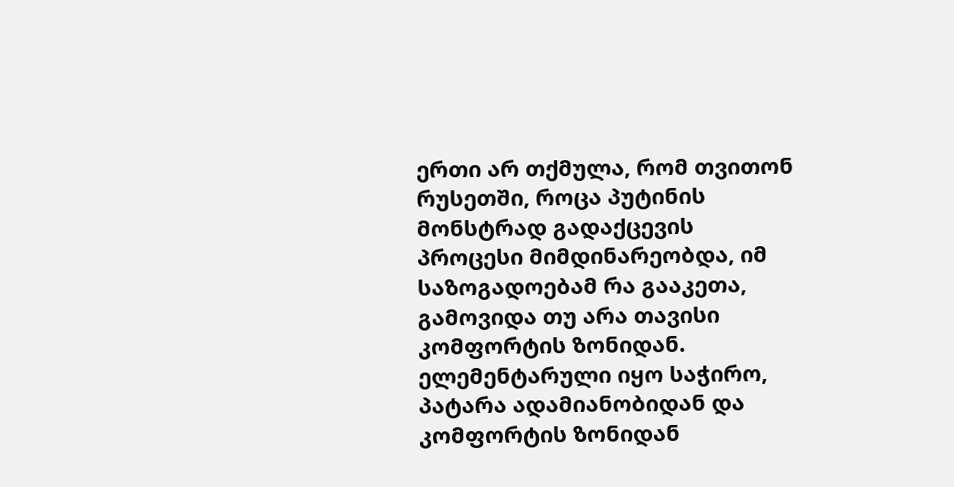ერთი არ თქმულა, რომ თვითონ რუსეთში, როცა პუტინის მონსტრად გადაქცევის პროცესი მიმდინარეობდა, იმ საზოგადოებამ რა გააკეთა, გამოვიდა თუ არა თავისი კომფორტის ზონიდან. ელემენტარული იყო საჭირო, პატარა ადამიანობიდან და კომფორტის ზონიდან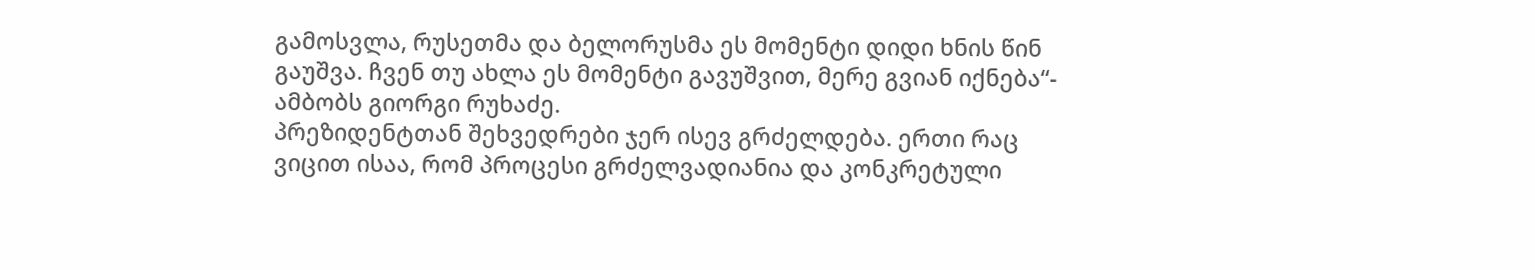გამოსვლა, რუსეთმა და ბელორუსმა ეს მომენტი დიდი ხნის წინ გაუშვა. ჩვენ თუ ახლა ეს მომენტი გავუშვით, მერე გვიან იქნება“- ამბობს გიორგი რუხაძე.
პრეზიდენტთან შეხვედრები ჯერ ისევ გრძელდება. ერთი რაც ვიცით ისაა, რომ პროცესი გრძელვადიანია და კონკრეტული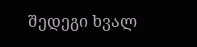შედეგი ხვალ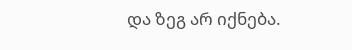და ზეგ არ იქნება.